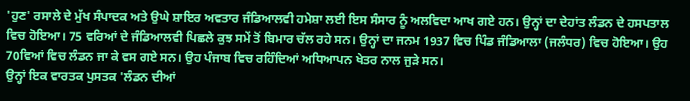'ਹੁਣ' ਰਸਾਲੇ ਦੇ ਮੁੱਖ ਸੰਪਾਦਕ ਅਤੇ ਉਘੇ ਸ਼ਾਇਰ ਅਵਤਾਰ ਜੰਡਿਆਲਵੀ ਹਮੇਸ਼ਾ ਲਈ ਇਸ ਸੰਸਾਰ ਨੂੰ ਅਲਵਿਦਾ ਆਖ ਗਏ ਹਨ। ਉਨ੍ਹਾਂ ਦਾ ਦੇਹਾਂਤ ਲੰਡਨ ਦੇ ਹਸਪਤਾਲ ਵਿਚ ਹੋਇਆ। 75 ਵਰਿਆਂ ਦੇ ਜੰਡਿਆਲਵੀ ਪਿਛਲੇ ਕੁਝ ਸਮੇਂ ਤੋਂ ਬਿਮਾਰ ਚੱਲ ਰਹੇ ਸਨ। ਉਨ੍ਹਾਂ ਦਾ ਜਨਮ 1937 ਵਿਚ ਪਿੰਡ ਜੰਡਿਆਲਾ (ਜਲੰਧਰ) ਵਿਚ ਹੋਇਆ। ਉਹ 70ਵਿਆਂ ਵਿਚ ਲੰਡਨ ਜਾ ਕੇ ਵਸ ਗਏ ਸਨ। ਉਹ ਪੰਜਾਬ ਵਿਚ ਰਹਿੰਦਿਆਂ ਅਧਿਆਪਨ ਖੇਤਰ ਨਾਲ ਜੁੜੇ ਸਨ।
ਉਨ੍ਹਾਂ ਇਕ ਵਾਰਤਕ ਪੁਸਤਕ 'ਲੰਡਨ ਦੀਆਂ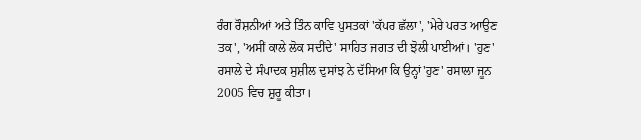ਰੰਗ ਰੌਸ਼ਨੀਆਂ ਅਤੇ ਤਿੰਨ ਕਾਵਿ ਪੁਸਤਕਾਂ 'ਕੱਪਰ ਛੱਲਾ', 'ਮੇਰੇ ਪਰਤ ਆਉਣ ਤਕ', 'ਅਸੀਂ ਕਾਲੇ ਲੋਕ ਸਦੀਂਦੇ' ਸਾਹਿਤ ਜਗਤ ਦੀ ਝੋਲੀ ਪਾਈਆਂ। 'ਹੁਣ' ਰਸਾਲੇ ਦੇ ਸੰਪਾਦਕ ਸੁਸ਼ੀਲ ਦੁਸਾਂਝ ਨੇ ਦੱਸਿਆ ਕਿ ਉਨ੍ਹਾਂ'ਹੁਣ' ਰਸਾਲਾ ਜੂਨ 2005 ਵਿਚ ਸ਼ੁਰੂ ਕੀਤਾ।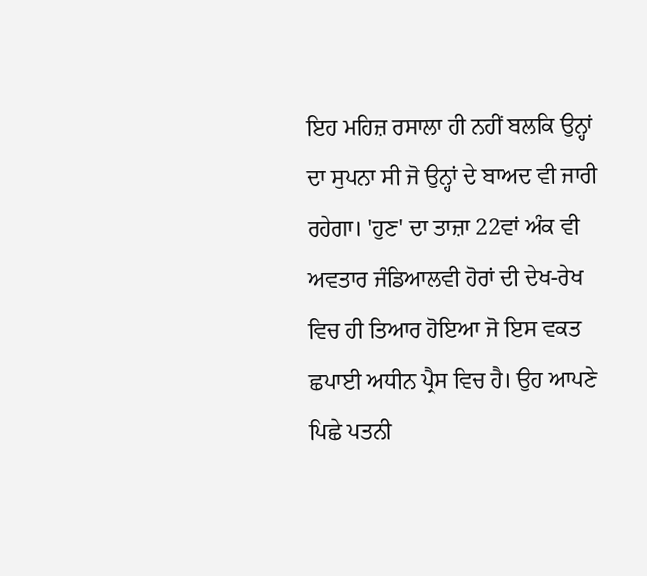ਇਹ ਮਹਿਜ਼ ਰਸਾਲਾ ਹੀ ਨਹੀਂ ਬਲਕਿ ਉਨ੍ਹਾਂ ਦਾ ਸੁਪਨਾ ਸੀ ਜੋ ਉਨ੍ਹਾਂ ਦੇ ਬਾਅਦ ਵੀ ਜਾਰੀ ਰਹੇਗਾ। 'ਹੁਣ' ਦਾ ਤਾਜ਼ਾ 22ਵਾਂ ਅੰਕ ਵੀ ਅਵਤਾਰ ਜੰਡਿਆਲਵੀ ਹੋਰਾਂ ਦੀ ਦੇਖ-ਰੇਖ ਵਿਚ ਹੀ ਤਿਆਰ ਹੋਇਆ ਜੋ ਇਸ ਵਕਤ ਛਪਾਈ ਅਧੀਨ ਪ੍ਰੈਸ ਵਿਚ ਹੈ। ਉਹ ਆਪਣੇ ਪਿਛੇ ਪਤਨੀ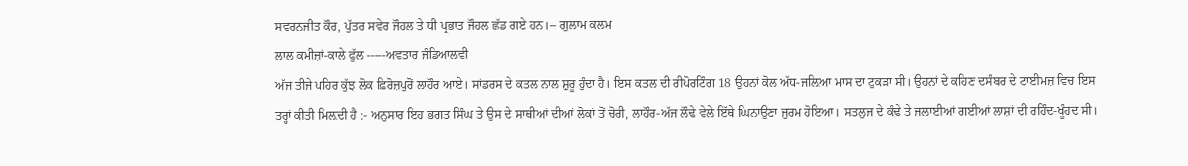ਸਵਰਨਜੀਤ ਕੌਰ, ਪੁੱਤਰ ਸਵੇਰ ਜੌਹਲ ਤੇ ਧੀ ਪ੍ਰਭਾਤ ਜੌਹਲ ਛੱਡ ਗਏ ਹਨ।-- ਗੁਲਾਮ ਕਲਮ
ਲਾਲ ਕਮੀਜ਼ਾਂ-ਕਾਲੇ ਫੁੱਲ -----ਅਵਤਾਰ ਜੰਡਿਆਲਵੀ
ਅੱਜ ਤੀਜੇ ਪਹਿਰ ਕੁੱਝ ਲੋਕ ਫ਼ਿਰੋਜ਼ਪੁਰੋਂ ਲਾਹੌਰ ਆਏ। ਸਾਂਡਰਸ ਦੇ ਕਤਲ ਨਾਲ ਸ਼ੁਰੂ ਹੁੰਦਾ ਹੈ। ਇਸ ਕਤਲ ਦੀ ਰੀਪੋਰਟਿੰਗ 18 ਉਹਨਾਂ ਕੋਲ ਅੱਧ-ਜਲ਼ਿਆ ਮਾਸ ਦਾ ਟੁਕੜਾ ਸੀ। ਉਹਨਾਂ ਦੇ ਕਹਿਣ ਦਸੰਬਰ ਦੇ ਟਾਈਮਜ਼ ਵਿਚ ਇਸ ਤਰ੍ਹਾਂ ਕੀਤੀ ਮਿਲ਼ਦੀ ਹੈ :- ਅਨੁਸਾਰ ਇਹ ਭਗਤ ਸਿੰਘ ਤੇ ਉਸ ਦੇ ਸਾਥੀਆਂ ਦੀਆਂ ਲੋਕਾਂ ਤੋਂ ਚੋਰੀ, ਲਾਹੌਰ-ਅੱਜ ਲੌਢੇ ਵੇਲੇ ਇੱਥੇ ਘਿਨਾਉਣਾ ਜੁਰਮ ਹੋਇਆ। ਸਤਲੁਜ ਦੇ ਕੰਢੇ ਤੇ ਜਲਾਈਆਂ ਗਈਆਂ ਲਾਸ਼ਾਂ ਦੀ ਰਹਿੰਦ-ਖੂੰਹਦ ਸੀ।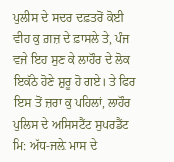ਪੁਲੀਸ ਦੇ ਸਦਰ ਦਫ਼ਤਰੋਂ ਕੋਈ ਵੀਹ ਕੁ ਗ਼ਜ਼ ਦੇ ਫ਼ਾਸਲੇ ਤੇ, ਪੰਜ ਵਜੇ ਇਹ ਸੁਣ ਕੇ ਲਾਹੌਰ ਦੇ ਲੋਕ ਇਕੱਠੇ ਹੋਣੇ ਸ਼ੁਰੂ ਹੋ ਗਏ। ਤੇ ਫਿਰ ਇਸ ਤੋਂ ਜ਼ਰਾ ਕੁ ਪਹਿਲਾਂ, ਲਾਹੌਰ ਪੁਲਿਸ ਦੇ ਅਸਿਸਟੈਂਟ ਸੁਪਰਡੈਂਟ ਮਿ: ਅੱਧ-ਜਲ਼ੇ ਮਾਸ ਦੇ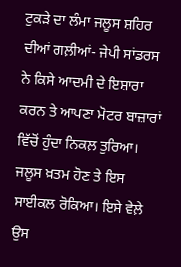ਟੁਕੜੇ ਦਾ ਲੰਮਾ ਜਲੂਸ ਸ਼ਹਿਰ ਦੀਆਂ ਗਲ਼ੀਆਂ- ਜੇਪੀ ਸਾਂਡਰਸ ਨੇ ਕਿਸੇ ਆਦਮੀ ਦੇ ਇਸ਼ਾਰਾ ਕਰਨ ਤੇ ਆਪਣਾ ਮੋਟਰ ਬਾਜ਼ਾਰਾਂ ਵਿੱਚੋਂ ਹੁੰਦਾ ਨਿਕਲ਼ ਤੁਰਿਆ। ਜਲੂਸ ਖ਼ਤਮ ਹੋਣ ਤੇ ਇਸ ਸਾਈਕਲ ਰੋਕਿਆ। ਇਸੇ ਵੇਲ਼ੇ ਉਸ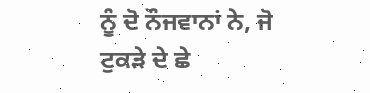ਨੂੰ ਦੋ ਨੌਜਵਾਨਾਂ ਨੇ, ਜੋ ਟੁਕੜੇ ਦੇ ਛੇ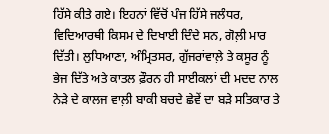ਹਿੱਸੇ ਕੀਤੇ ਗਏ। ਇਹਨਾਂ ਵਿੱਚੋਂ ਪੰਜ ਹਿੱਸੇ ਜਲੰਧਰ, ਵਿਦਿਆਰਥੀ ਕਿਸਮ ਦੇ ਦਿਖਾਈ ਦਿੰਦੇ ਸਨ, ਗੋਲ਼ੀ ਮਾਰ ਦਿੱਤੀ। ਲੁਧਿਆਣਾ, ਅੰਮ੍ਰਿਤਸਰ, ਗੁੱਜਰਾਂਵਾਲ਼ੇ ਤੇ ਕਸੂਰ ਨੂੰ ਭੇਜ ਦਿੱਤੇ ਅਤੇ ਕਾਤਲ ਫ਼ੌਰਨ ਹੀ ਸਾਈਕਲਾਂ ਦੀ ਮਦਦ ਨਾਲ ਨੇੜੇ ਦੇ ਕਾਲਜ ਵਾਲ਼ੀ ਬਾਕੀ ਬਚਦੇ ਛੇਵੇਂ ਦਾ ਬੜੇ ਸਤਿਕਾਰ ਤੇ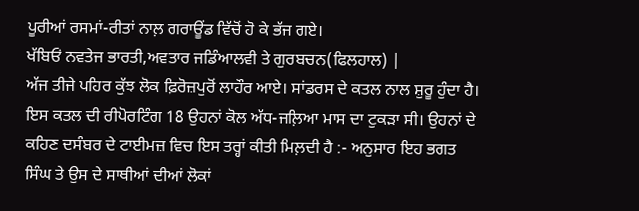ਪੂਰੀਆਂ ਰਸਮਾਂ-ਰੀਤਾਂ ਨਾਲ਼ ਗਰਾਊਂਡ ਵਿੱਚੋਂ ਹੋ ਕੇ ਭੱਜ ਗਏ।
ਖੱਬਿਓਂ ਨਵਤੇਜ ਭਾਰਤੀ,ਅਵਤਾਰ ਜਡਿੰਆਲਵੀ ਤੇ ਗੁਰਬਚਨ(ਫਿਲਹਾਲ) |
ਅੱਜ ਤੀਜੇ ਪਹਿਰ ਕੁੱਝ ਲੋਕ ਫ਼ਿਰੋਜ਼ਪੁਰੋਂ ਲਾਹੌਰ ਆਏ। ਸਾਂਡਰਸ ਦੇ ਕਤਲ ਨਾਲ ਸ਼ੁਰੂ ਹੁੰਦਾ ਹੈ। ਇਸ ਕਤਲ ਦੀ ਰੀਪੋਰਟਿੰਗ 18 ਉਹਨਾਂ ਕੋਲ ਅੱਧ-ਜਲ਼ਿਆ ਮਾਸ ਦਾ ਟੁਕੜਾ ਸੀ। ਉਹਨਾਂ ਦੇ ਕਹਿਣ ਦਸੰਬਰ ਦੇ ਟਾਈਮਜ਼ ਵਿਚ ਇਸ ਤਰ੍ਹਾਂ ਕੀਤੀ ਮਿਲ਼ਦੀ ਹੈ :- ਅਨੁਸਾਰ ਇਹ ਭਗਤ ਸਿੰਘ ਤੇ ਉਸ ਦੇ ਸਾਥੀਆਂ ਦੀਆਂ ਲੋਕਾਂ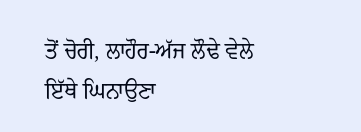ਤੋਂ ਚੋਰੀ, ਲਾਹੌਰ-ਅੱਜ ਲੌਢੇ ਵੇਲੇ ਇੱਥੇ ਘਿਨਾਉਣਾ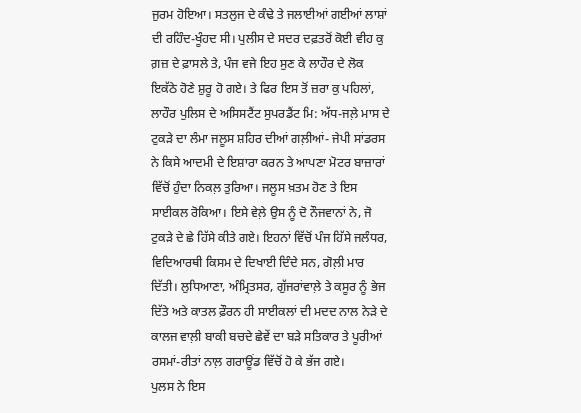ਜੁਰਮ ਹੋਇਆ। ਸਤਲੁਜ ਦੇ ਕੰਢੇ ਤੇ ਜਲਾਈਆਂ ਗਈਆਂ ਲਾਸ਼ਾਂ ਦੀ ਰਹਿੰਦ-ਖੂੰਹਦ ਸੀ। ਪੁਲੀਸ ਦੇ ਸਦਰ ਦਫ਼ਤਰੋਂ ਕੋਈ ਵੀਹ ਕੁ ਗ਼ਜ਼ ਦੇ ਫ਼ਾਸਲੇ ਤੇ, ਪੰਜ ਵਜੇ ਇਹ ਸੁਣ ਕੇ ਲਾਹੌਰ ਦੇ ਲੋਕ ਇਕੱਠੇ ਹੋਣੇ ਸ਼ੁਰੂ ਹੋ ਗਏ। ਤੇ ਫਿਰ ਇਸ ਤੋਂ ਜ਼ਰਾ ਕੁ ਪਹਿਲਾਂ, ਲਾਹੌਰ ਪੁਲਿਸ ਦੇ ਅਸਿਸਟੈਂਟ ਸੁਪਰਡੈਂਟ ਮਿ: ਅੱਧ-ਜਲ਼ੇ ਮਾਸ ਦੇ ਟੁਕੜੇ ਦਾ ਲੰਮਾ ਜਲੂਸ ਸ਼ਹਿਰ ਦੀਆਂ ਗਲ਼ੀਆਂ- ਜੇਪੀ ਸਾਂਡਰਸ ਨੇ ਕਿਸੇ ਆਦਮੀ ਦੇ ਇਸ਼ਾਰਾ ਕਰਨ ਤੇ ਆਪਣਾ ਮੋਟਰ ਬਾਜ਼ਾਰਾਂ ਵਿੱਚੋਂ ਹੁੰਦਾ ਨਿਕਲ਼ ਤੁਰਿਆ। ਜਲੂਸ ਖ਼ਤਮ ਹੋਣ ਤੇ ਇਸ ਸਾਈਕਲ ਰੋਕਿਆ। ਇਸੇ ਵੇਲ਼ੇ ਉਸ ਨੂੰ ਦੋ ਨੌਜਵਾਨਾਂ ਨੇ, ਜੋ ਟੁਕੜੇ ਦੇ ਛੇ ਹਿੱਸੇ ਕੀਤੇ ਗਏ। ਇਹਨਾਂ ਵਿੱਚੋਂ ਪੰਜ ਹਿੱਸੇ ਜਲੰਧਰ, ਵਿਦਿਆਰਥੀ ਕਿਸਮ ਦੇ ਦਿਖਾਈ ਦਿੰਦੇ ਸਨ, ਗੋਲ਼ੀ ਮਾਰ ਦਿੱਤੀ। ਲੁਧਿਆਣਾ, ਅੰਮ੍ਰਿਤਸਰ, ਗੁੱਜਰਾਂਵਾਲ਼ੇ ਤੇ ਕਸੂਰ ਨੂੰ ਭੇਜ ਦਿੱਤੇ ਅਤੇ ਕਾਤਲ ਫ਼ੌਰਨ ਹੀ ਸਾਈਕਲਾਂ ਦੀ ਮਦਦ ਨਾਲ ਨੇੜੇ ਦੇ ਕਾਲਜ ਵਾਲ਼ੀ ਬਾਕੀ ਬਚਦੇ ਛੇਵੇਂ ਦਾ ਬੜੇ ਸਤਿਕਾਰ ਤੇ ਪੂਰੀਆਂ ਰਸਮਾਂ-ਰੀਤਾਂ ਨਾਲ਼ ਗਰਾਊਂਡ ਵਿੱਚੋਂ ਹੋ ਕੇ ਭੱਜ ਗਏ।
ਪੁਲਸ ਨੇ ਇਸ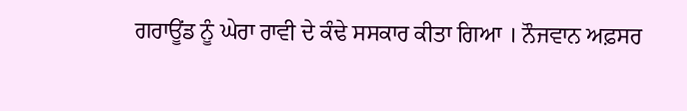ਗਰਾਊਂਡ ਨੂੰ ਘੇਰਾ ਰਾਵੀ ਦੇ ਕੰਢੇ ਸਸਕਾਰ ਕੀਤਾ ਗਿਆ । ਨੌਜਵਾਨ ਅਫ਼ਸਰ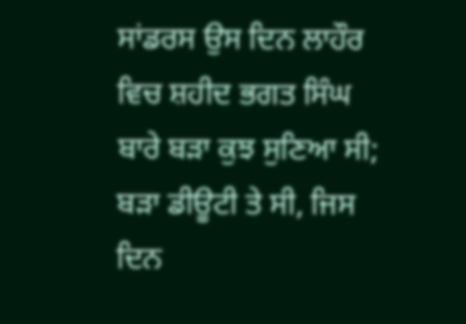ਸਾਂਡਰਸ ਉਸ ਦਿਨ ਲਾਹੌਰ ਵਿਚ ਸ਼ਹੀਦ ਭਗਤ ਸਿੰਘ ਬਾਰੇ ਬੜਾ ਕੁਝ ਸੁਣਿਆ ਸੀ; ਬੜਾ ਡੀਊਟੀ ਤੇ ਸੀ, ਜਿਸ ਦਿਨ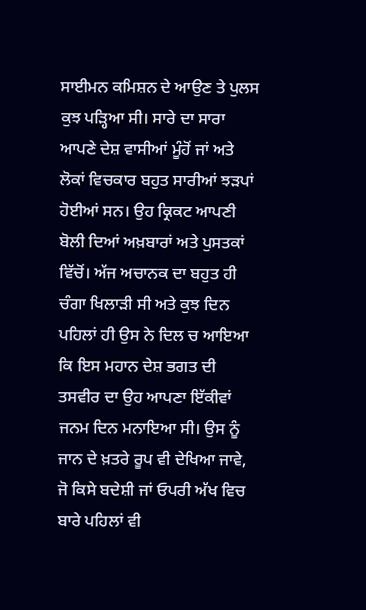ਸਾਈਮਨ ਕਮਿਸ਼ਨ ਦੇ ਆਉਣ ਤੇ ਪੁਲਸ ਕੁਝ ਪੜ੍ਹਿਆ ਸੀ। ਸਾਰੇ ਦਾ ਸਾਰਾ ਆਪਣੇ ਦੇਸ਼ ਵਾਸੀਆਂ ਮੂੰਹੋਂ ਜਾਂ ਅਤੇ ਲੋਕਾਂ ਵਿਚਕਾਰ ਬਹੁਤ ਸਾਰੀਆਂ ਝੜਪਾਂ ਹੋਈਆਂ ਸਨ। ਉਹ ਕ੍ਰਿਕਟ ਆਪਣੀ ਬੋਲੀ ਦਿਆਂ ਅਖ਼ਬਾਰਾਂ ਅਤੇ ਪੁਸਤਕਾਂ ਵਿੱਚੋਂ। ਅੱਜ ਅਚਾਨਕ ਦਾ ਬਹੁਤ ਹੀ ਚੰਗਾ ਖਿਲਾੜੀ ਸੀ ਅਤੇ ਕੁਝ ਦਿਨ ਪਹਿਲਾਂ ਹੀ ਉਸ ਨੇ ਦਿਲ ਚ ਆਇਆ ਕਿ ਇਸ ਮਹਾਨ ਦੇਸ਼ ਭਗਤ ਦੀ ਤਸਵੀਰ ਦਾ ਉਹ ਆਪਣਾ ਇੱਕੀਵਾਂ ਜਨਮ ਦਿਨ ਮਨਾਇਆ ਸੀ। ਉਸ ਨੂੰ ਜਾਨ ਦੇ ਖ਼ਤਰੇ ਰੂਪ ਵੀ ਦੇਖਿਆ ਜਾਵੇ, ਜੋ ਕਿਸੇ ਬਦੇਸ਼ੀ ਜਾਂ ਓਪਰੀ ਅੱਖ ਵਿਚ ਬਾਰੇ ਪਹਿਲਾਂ ਵੀ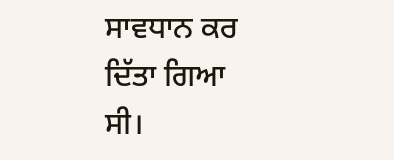ਸਾਵਧਾਨ ਕਰ ਦਿੱਤਾ ਗਿਆ ਸੀ।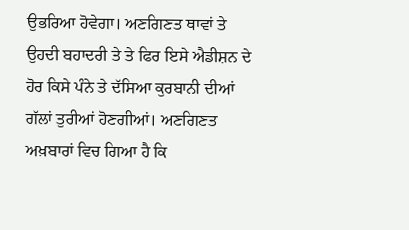ਉਭਰਿਆ ਹੋਵੇਗਾ। ਅਣਗਿਣਤ ਥਾਵਾਂ ਤੇ ਉਹਦੀ ਬਹਾਦਰੀ ਤੇ ਤੇ ਫਿਰ ਇਸੇ ਐਡੀਸ਼ਨ ਦੇ ਹੋਰ ਕਿਸੇ ਪੰਨੇ ਤੇ ਦੱਸਿਆ ਕੁਰਬਾਨੀ ਦੀਆਂ ਗੱਲਾਂ ਤੁਰੀਆਂ ਹੋਣਗੀਆਂ। ਅਣਗਿਣਤ ਅਖ਼ਬਾਰਾਂ ਵਿਚ ਗਿਆ ਹੈ ਕਿ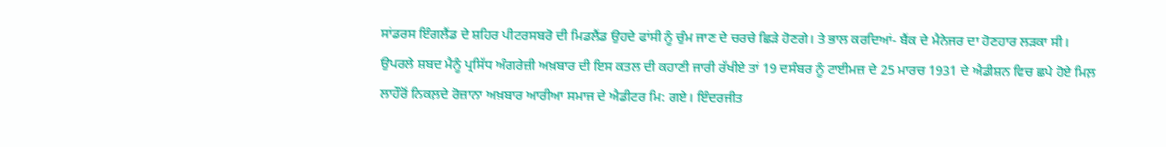ਸਾਂਡਰਸ ਇੰਗਲੈਂਡ ਦੇ ਸ਼ਹਿਰ ਪੀਟਰਸਬਰੋ ਦੀ ਮਿਡਲੈਂਡ ਉਹਦੇ ਫਾਂਸੀ ਨੂੰ ਚੁੰਮ ਜਾਣ ਦੇ ਚਰਚੇ ਛਿੜੇ ਹੋਣਗੇ। ਤੇ ਭਾਲ ਕਰਦਿਆਂ- ਬੈਂਕ ਦੇ ਮੈਨੇਜਰ ਦਾ ਹੋਣਹਾਰ ਲੜਕਾ ਸੀ।
ਉਪਰਲੇ ਸ਼ਬਦ ਮੈਨੂੰ ਪ੍ਰਸਿੱਧ ਅੰਗਰੇਜ਼ੀ ਅਖ਼ਬਾਰ ਦੀ ਇਸ ਕਤਲ ਦੀ ਕਹਾਣੀ ਜਾਰੀ ਰੱਖੀਏ ਤਾਂ 19 ਦਸੰਬਰ ਨੂੰ ਟਾਈਮਜ਼ ਦੇ 25 ਮਾਰਚ 1931 ਦੇ ਐਡੀਸ਼ਨ ਵਿਚ ਛਪੇ ਹੋਏ ਮਿਲ਼ ਲਾਹੌਰੋਂ ਨਿਕਲ਼ਦੇ ਰੋਜ਼ਾਨਾ ਅਖ਼ਬਾਰ ਆਰੀਆ ਸਮਾਜ ਦੇ ਐਡੀਟਰ ਮਿ: ਗਏ। ਇੰਦਰਜੀਤ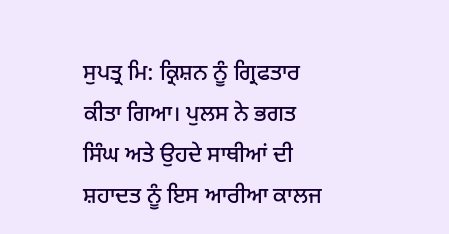ਸੁਪਤ੍ਰ ਮਿ: ਕ੍ਰਿਸ਼ਨ ਨੂੰ ਗ੍ਰਿਫਤਾਰ ਕੀਤਾ ਗਿਆ। ਪੁਲਸ ਨੇ ਭਗਤ ਸਿੰਘ ਅਤੇ ਉਹਦੇ ਸਾਥੀਆਂ ਦੀ ਸ਼ਹਾਦਤ ਨੂੰ ਇਸ ਆਰੀਆ ਕਾਲਜ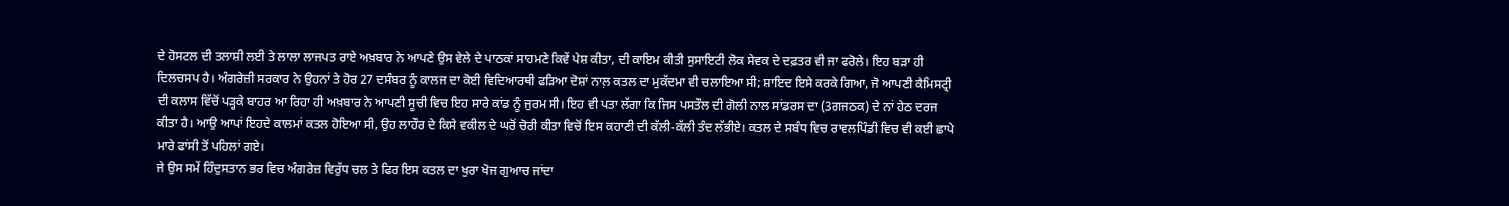ਦੇ ਹੋਸਟਲ ਦੀ ਤਲਾਸ਼ੀ ਲਈ ਤੇ ਲਾਲਾ ਲਾਜਪਤ ਰਾਏ ਅਖ਼ਬਾਰ ਨੇ ਆਪਣੇ ਉਸ ਵੇਲੇ ਦੇ ਪਾਠਕਾਂ ਸਾਹਮਣੇ ਕਿਵੇਂ ਪੇਸ਼ ਕੀਤਾ, ਦੀ ਕਾਇਮ ਕੀਤੀ ਸੁਸਾਇਟੀ ਲੋਕ ਸੇਵਕ ਦੇ ਦਫ਼ਤਰ ਵੀ ਜਾ ਫਰੋਲੇ। ਇਹ ਬੜਾ ਹੀ ਦਿਲਚਸਪ ਹੈ। ਅੰਗਰੇਜ਼ੀ ਸਰਕਾਰ ਨੇ ਉਹਨਾਂ ਤੇ ਹੋਰ 27 ਦਸੰਬਰ ਨੂੰ ਕਾਲਜ ਦਾ ਕੋਈ ਵਿਦਿਆਰਥੀ ਫੜਿਆ ਦੋਸ਼ਾਂ ਨਾਲ਼ ਕਤਲ ਦਾ ਮੁਕੱਦਮਾ ਵੀ ਚਲਾਇਆ ਸੀ; ਸ਼ਾਇਦ ਇਸੇ ਕਰਕੇ ਗਿਆ, ਜੋ ਆਪਣੀ ਕੈਮਿਸਟ੍ਰੀ ਦੀ ਕਲਾਸ ਵਿੱਚੋਂ ਪੜ੍ਹਕੇ ਬਾਹਰ ਆ ਰਿਹਾ ਹੀ ਅਖ਼ਬਾਰ ਨੇ ਆਪਣੀ ਸੂਚੀ ਵਿਚ ਇਹ ਸਾਰੇ ਕਾਂਡ ਨੂੰ ਜੁਰਮ ਸੀ। ਇਹ ਵੀ ਪਤਾ ਲੱਗਾ ਕਿ ਜਿਸ ਪਸਤੌਲ ਦੀ ਗੋਲੀ ਨਾਲ ਸਾਂਡਰਸ ਦਾ (3ਗਜਠਕ) ਦੇ ਨਾਂ ਹੇਠ ਦਰਜ ਕੀਤਾ ਹੈ। ਆਉ ਆਪਾਂ ਇਹਦੇ ਕਾਲਮਾਂ ਕਤਲ ਹੋਇਆ ਸੀ, ਉਹ ਲਾਹੌਰ ਦੇ ਕਿਸੇ ਵਕੀਲ ਦੇ ਘਰੋਂ ਚੋਰੀ ਕੀਤਾ ਵਿਚੋਂ ਇਸ ਕਹਾਣੀ ਦੀ ਕੱਲੀ-ਕੱਲੀ ਤੰਦ ਲੱਭੀਏ। ਕਤਲ ਦੇ ਸਬੰਧ ਵਿਚ ਰਾਵਲਪਿੰਡੀ ਵਿਚ ਵੀ ਕਈ ਛਾਪੇ ਮਾਰੇ ਫਾਂਸੀ ਤੋਂ ਪਹਿਲਾਂ ਗਏ।
ਜੇ ਉਸ ਸਮੇਂ ਹਿੰਦੁਸਤਾਨ ਭਰ ਵਿਚ ਅੰਗਰੇਜ਼ ਵਿਰੁੱਧ ਚਲ ਤੇ ਫਿਰ ਇਸ ਕਤਲ ਦਾ ਖੁਰਾ ਖੋਜ ਗੁਆਚ ਜਾਂਦਾ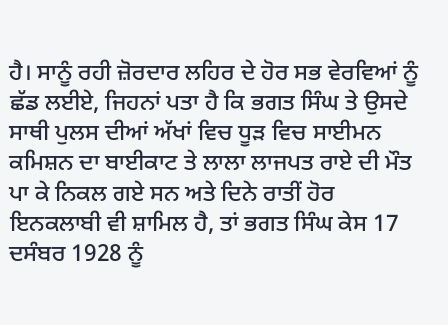ਹੈ। ਸਾਨੂੰ ਰਹੀ ਜ਼ੋਰਦਾਰ ਲਹਿਰ ਦੇ ਹੋਰ ਸਭ ਵੇਰਵਿਆਂ ਨੂੰ ਛੱਡ ਲਈਏ, ਜਿਹਨਾਂ ਪਤਾ ਹੈ ਕਿ ਭਗਤ ਸਿੰਘ ਤੇ ਉਸਦੇ ਸਾਥੀ ਪੁਲਸ ਦੀਆਂ ਅੱਖਾਂ ਵਿਚ ਧੂੜ ਵਿਚ ਸਾਈਮਨ ਕਮਿਸ਼ਨ ਦਾ ਬਾਈਕਾਟ ਤੇ ਲਾਲਾ ਲਾਜਪਤ ਰਾਏ ਦੀ ਮੌਤ ਪਾ ਕੇ ਨਿਕਲ ਗਏ ਸਨ ਅਤੇ ਦਿਨੇ ਰਾਤੀਂ ਹੋਰ ਇਨਕਲਾਬੀ ਵੀ ਸ਼ਾਮਿਲ ਹੈ, ਤਾਂ ਭਗਤ ਸਿੰਘ ਕੇਸ 17 ਦਸੰਬਰ 1928 ਨੂੰ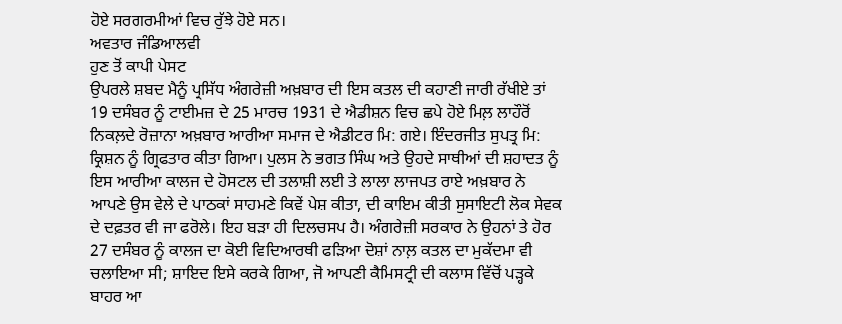ਹੋਏ ਸਰਗਰਮੀਆਂ ਵਿਚ ਰੁੱਝੇ ਹੋਏ ਸਨ।
ਅਵਤਾਰ ਜੰਡਿਆਲਵੀ
ਹੁਣ ਤੋਂ ਕਾਪੀ ਪੇਸਟ
ਉਪਰਲੇ ਸ਼ਬਦ ਮੈਨੂੰ ਪ੍ਰਸਿੱਧ ਅੰਗਰੇਜ਼ੀ ਅਖ਼ਬਾਰ ਦੀ ਇਸ ਕਤਲ ਦੀ ਕਹਾਣੀ ਜਾਰੀ ਰੱਖੀਏ ਤਾਂ 19 ਦਸੰਬਰ ਨੂੰ ਟਾਈਮਜ਼ ਦੇ 25 ਮਾਰਚ 1931 ਦੇ ਐਡੀਸ਼ਨ ਵਿਚ ਛਪੇ ਹੋਏ ਮਿਲ਼ ਲਾਹੌਰੋਂ ਨਿਕਲ਼ਦੇ ਰੋਜ਼ਾਨਾ ਅਖ਼ਬਾਰ ਆਰੀਆ ਸਮਾਜ ਦੇ ਐਡੀਟਰ ਮਿ: ਗਏ। ਇੰਦਰਜੀਤ ਸੁਪਤ੍ਰ ਮਿ: ਕ੍ਰਿਸ਼ਨ ਨੂੰ ਗ੍ਰਿਫਤਾਰ ਕੀਤਾ ਗਿਆ। ਪੁਲਸ ਨੇ ਭਗਤ ਸਿੰਘ ਅਤੇ ਉਹਦੇ ਸਾਥੀਆਂ ਦੀ ਸ਼ਹਾਦਤ ਨੂੰ ਇਸ ਆਰੀਆ ਕਾਲਜ ਦੇ ਹੋਸਟਲ ਦੀ ਤਲਾਸ਼ੀ ਲਈ ਤੇ ਲਾਲਾ ਲਾਜਪਤ ਰਾਏ ਅਖ਼ਬਾਰ ਨੇ ਆਪਣੇ ਉਸ ਵੇਲੇ ਦੇ ਪਾਠਕਾਂ ਸਾਹਮਣੇ ਕਿਵੇਂ ਪੇਸ਼ ਕੀਤਾ, ਦੀ ਕਾਇਮ ਕੀਤੀ ਸੁਸਾਇਟੀ ਲੋਕ ਸੇਵਕ ਦੇ ਦਫ਼ਤਰ ਵੀ ਜਾ ਫਰੋਲੇ। ਇਹ ਬੜਾ ਹੀ ਦਿਲਚਸਪ ਹੈ। ਅੰਗਰੇਜ਼ੀ ਸਰਕਾਰ ਨੇ ਉਹਨਾਂ ਤੇ ਹੋਰ 27 ਦਸੰਬਰ ਨੂੰ ਕਾਲਜ ਦਾ ਕੋਈ ਵਿਦਿਆਰਥੀ ਫੜਿਆ ਦੋਸ਼ਾਂ ਨਾਲ਼ ਕਤਲ ਦਾ ਮੁਕੱਦਮਾ ਵੀ ਚਲਾਇਆ ਸੀ; ਸ਼ਾਇਦ ਇਸੇ ਕਰਕੇ ਗਿਆ, ਜੋ ਆਪਣੀ ਕੈਮਿਸਟ੍ਰੀ ਦੀ ਕਲਾਸ ਵਿੱਚੋਂ ਪੜ੍ਹਕੇ ਬਾਹਰ ਆ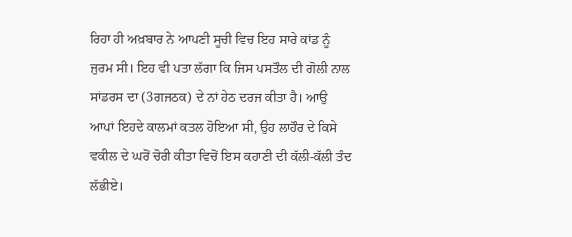ਰਿਹਾ ਹੀ ਅਖ਼ਬਾਰ ਨੇ ਆਪਣੀ ਸੂਚੀ ਵਿਚ ਇਹ ਸਾਰੇ ਕਾਂਡ ਨੂੰ ਜੁਰਮ ਸੀ। ਇਹ ਵੀ ਪਤਾ ਲੱਗਾ ਕਿ ਜਿਸ ਪਸਤੌਲ ਦੀ ਗੋਲੀ ਨਾਲ ਸਾਂਡਰਸ ਦਾ (3ਗਜਠਕ) ਦੇ ਨਾਂ ਹੇਠ ਦਰਜ ਕੀਤਾ ਹੈ। ਆਉ ਆਪਾਂ ਇਹਦੇ ਕਾਲਮਾਂ ਕਤਲ ਹੋਇਆ ਸੀ, ਉਹ ਲਾਹੌਰ ਦੇ ਕਿਸੇ ਵਕੀਲ ਦੇ ਘਰੋਂ ਚੋਰੀ ਕੀਤਾ ਵਿਚੋਂ ਇਸ ਕਹਾਣੀ ਦੀ ਕੱਲੀ-ਕੱਲੀ ਤੰਦ ਲੱਭੀਏ।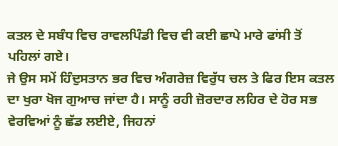ਕਤਲ ਦੇ ਸਬੰਧ ਵਿਚ ਰਾਵਲਪਿੰਡੀ ਵਿਚ ਵੀ ਕਈ ਛਾਪੇ ਮਾਰੇ ਫਾਂਸੀ ਤੋਂ ਪਹਿਲਾਂ ਗਏ।
ਜੇ ਉਸ ਸਮੇਂ ਹਿੰਦੁਸਤਾਨ ਭਰ ਵਿਚ ਅੰਗਰੇਜ਼ ਵਿਰੁੱਧ ਚਲ ਤੇ ਫਿਰ ਇਸ ਕਤਲ ਦਾ ਖੁਰਾ ਖੋਜ ਗੁਆਚ ਜਾਂਦਾ ਹੈ। ਸਾਨੂੰ ਰਹੀ ਜ਼ੋਰਦਾਰ ਲਹਿਰ ਦੇ ਹੋਰ ਸਭ ਵੇਰਵਿਆਂ ਨੂੰ ਛੱਡ ਲਈਏ, ਜਿਹਨਾਂ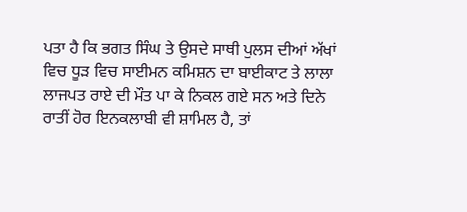ਪਤਾ ਹੈ ਕਿ ਭਗਤ ਸਿੰਘ ਤੇ ਉਸਦੇ ਸਾਥੀ ਪੁਲਸ ਦੀਆਂ ਅੱਖਾਂ ਵਿਚ ਧੂੜ ਵਿਚ ਸਾਈਮਨ ਕਮਿਸ਼ਨ ਦਾ ਬਾਈਕਾਟ ਤੇ ਲਾਲਾ ਲਾਜਪਤ ਰਾਏ ਦੀ ਮੌਤ ਪਾ ਕੇ ਨਿਕਲ ਗਏ ਸਨ ਅਤੇ ਦਿਨੇ ਰਾਤੀਂ ਹੋਰ ਇਨਕਲਾਬੀ ਵੀ ਸ਼ਾਮਿਲ ਹੈ, ਤਾਂ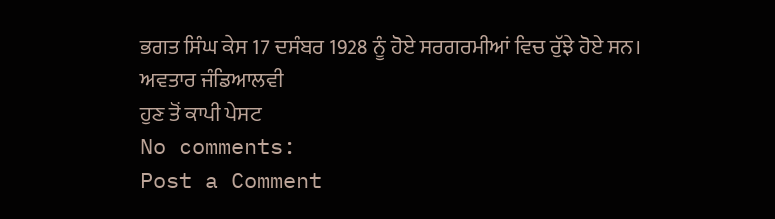ਭਗਤ ਸਿੰਘ ਕੇਸ 17 ਦਸੰਬਰ 1928 ਨੂੰ ਹੋਏ ਸਰਗਰਮੀਆਂ ਵਿਚ ਰੁੱਝੇ ਹੋਏ ਸਨ।
ਅਵਤਾਰ ਜੰਡਿਆਲਵੀ
ਹੁਣ ਤੋਂ ਕਾਪੀ ਪੇਸਟ
No comments:
Post a Comment